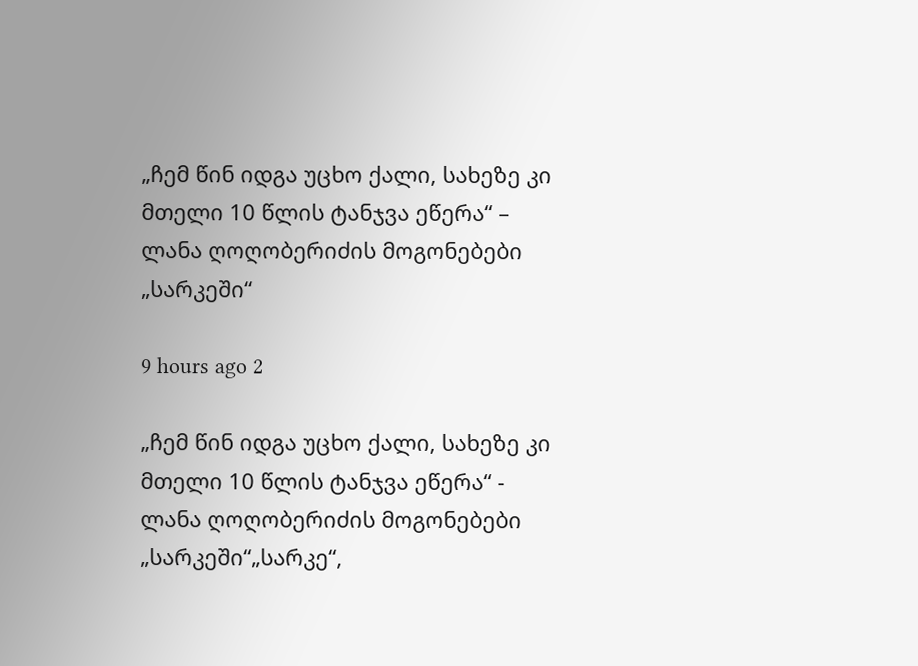„ჩემ წინ იდგა უცხო ქალი, სახეზე კი მთელი 10 წლის ტანჯვა ეწერა“ – ლანა ღოღობერიძის მოგონებები „სარკეში“

9 hours ago 2

„ჩემ წინ იდგა უცხო ქალი, სახეზე კი მთელი 10 წლის ტანჯვა ეწერა“ - ლანა ღოღობერიძის მოგონებები „სარკეში“„სარკე“,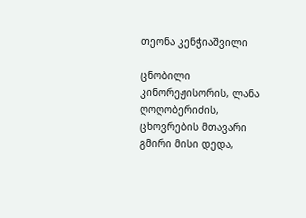თეონა კენჭიაშვილი

ცნობილი კინორეჟისორის, ლანა ღოღობერიძის, ცხოვრების მთავარი გმირი მისი დედა,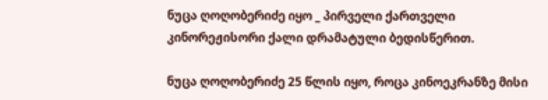ნუცა ღოღობერიძე იყო _ პირველი ქართველი კინორეჟისორი ქალი დრამატული ბედისწერით.

ნუცა ღოღობერიძე 25 წლის იყო, როცა კინოეკრანზე მისი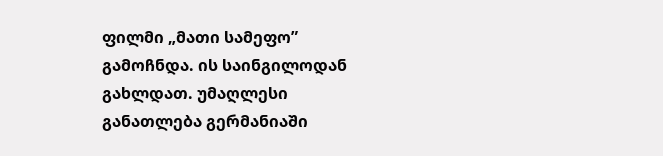ფილმი „მათი სამეფო” გამოჩნდა. ის საინგილოდან გახლდათ. უმაღლესი განათლება გერმანიაში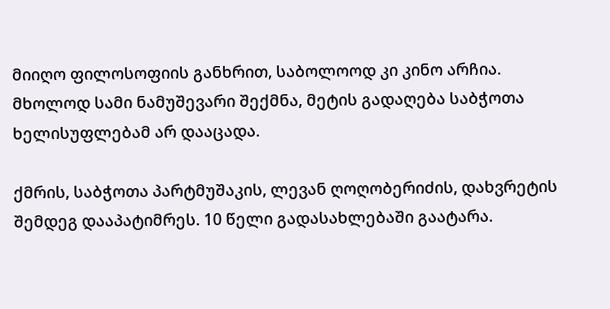მიიღო ფილოსოფიის განხრით, საბოლოოდ კი კინო არჩია. მხოლოდ სამი ნამუშევარი შექმნა, მეტის გადაღება საბჭოთა ხელისუფლებამ არ დააცადა.

ქმრის, საბჭოთა პარტმუშაკის, ლევან ღოღობერიძის, დახვრეტის შემდეგ დააპატიმრეს. 10 წელი გადასახლებაში გაატარა.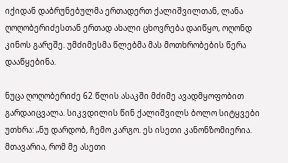იქიდან დაბრუნებულმა ერთადერთ ქალიშვილთან, ლანა ღოღობერიძესთან ერთად ახალი ცხოვრება დაიწყო, ოღონდ კინოს გარეშე. უმძიმესმა წლებმა მას მოთხრობების წერა დააწყებინა.

ნუცა ღოღობერიძე 62 წლის ასაკში მძიმე ავადმყოფობით გარდაიცვალა. სიკვდილის წინ ქალიშვილს ბოლო სიტყვები უთხრა: „ნუ დარდობ, ჩემო კარგო. ეს ისეთი კანონზომიერია. მთავარია, რომ მე ასეთი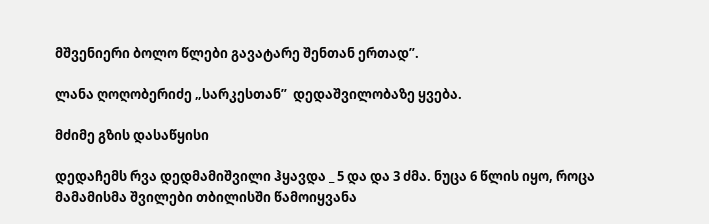მშვენიერი ბოლო წლები გავატარე შენთან ერთად”.

ლანა ღოღობერიძე „სარკესთან”  დედაშვილობაზე ყვება.

მძიმე გზის დასაწყისი

დედაჩემს რვა დედმამიშვილი ჰყავდა _ 5 და და 3 ძმა. ნუცა 6 წლის იყო, როცა მამამისმა შვილები თბილისში წამოიყვანა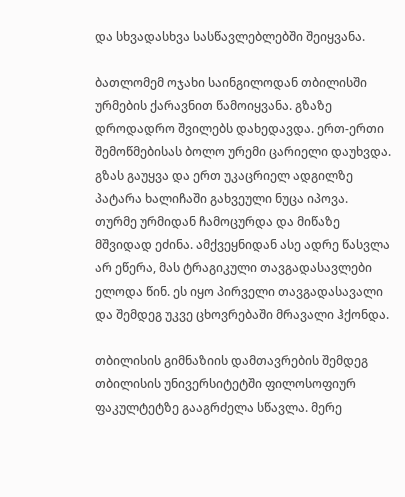და სხვადასხვა სასწავლებლებში შეიყვანა.

ბათლომემ ოჯახი საინგილოდან თბილისში ურმების ქარავნით წამოიყვანა. გზაზე დროდადრო შვილებს დახედავდა. ერთ-ერთი შემოწმებისას ბოლო ურემი ცარიელი დაუხვდა. გზას გაუყვა და ერთ უკაცრიელ ადგილზე პატარა ხალიჩაში გახვეული ნუცა იპოვა. თურმე ურმიდან ჩამოცურდა და მიწაზე მშვიდად ეძინა. ამქვეყნიდან ასე ადრე წასვლა არ ეწერა, მას ტრაგიკული თავგადასავლები ელოდა წინ. ეს იყო პირველი თავგადასავალი და შემდეგ უკვე ცხოვრებაში მრავალი ჰქონდა.

თბილისის გიმნაზიის დამთავრების შემდეგ თბილისის უნივერსიტეტში ფილოსოფიურ ფაკულტეტზე გააგრძელა სწავლა. მერე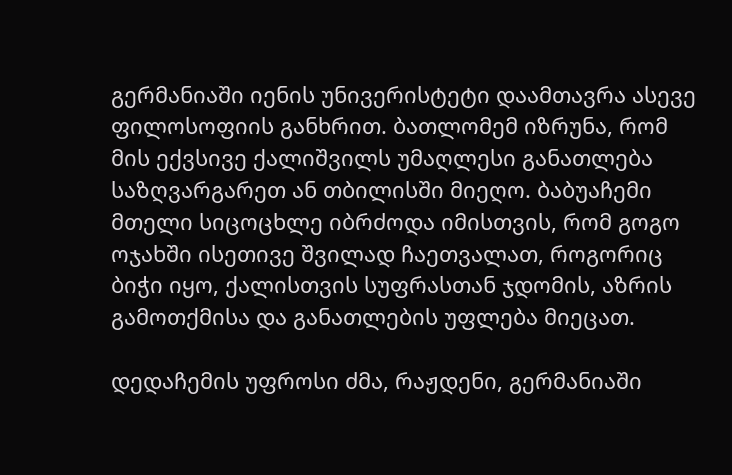გერმანიაში იენის უნივერისტეტი დაამთავრა ასევე ფილოსოფიის განხრით. ბათლომემ იზრუნა, რომ მის ექვსივე ქალიშვილს უმაღლესი განათლება საზღვარგარეთ ან თბილისში მიეღო. ბაბუაჩემი მთელი სიცოცხლე იბრძოდა იმისთვის, რომ გოგო ოჯახში ისეთივე შვილად ჩაეთვალათ, როგორიც ბიჭი იყო, ქალისთვის სუფრასთან ჯდომის, აზრის გამოთქმისა და განათლების უფლება მიეცათ.

დედაჩემის უფროსი ძმა, რაჟდენი, გერმანიაში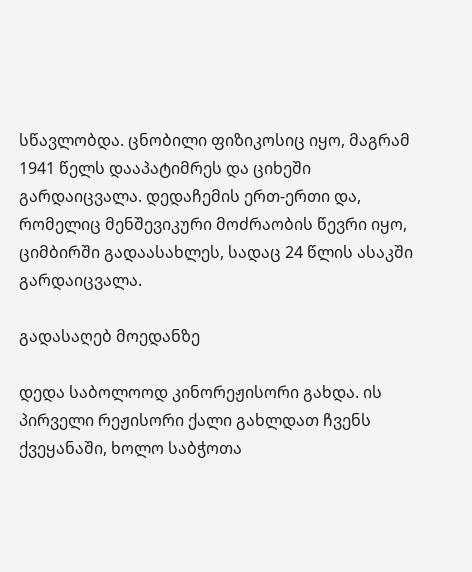სწავლობდა. ცნობილი ფიზიკოსიც იყო, მაგრამ 1941 წელს დააპატიმრეს და ციხეში გარდაიცვალა. დედაჩემის ერთ-ერთი და, რომელიც მენშევიკური მოძრაობის წევრი იყო, ციმბირში გადაასახლეს, სადაც 24 წლის ასაკში გარდაიცვალა.

გადასაღებ მოედანზე

დედა საბოლოოდ კინორეჟისორი გახდა. ის პირველი რეჟისორი ქალი გახლდათ ჩვენს ქვეყანაში, ხოლო საბჭოთა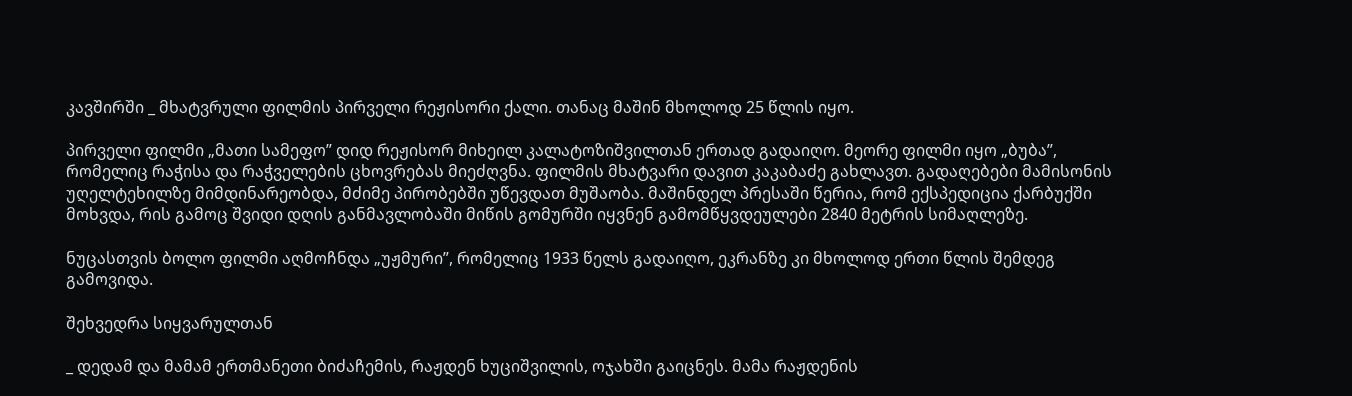კავშირში _ მხატვრული ფილმის პირველი რეჟისორი ქალი. თანაც მაშინ მხოლოდ 25 წლის იყო.

პირველი ფილმი „მათი სამეფო” დიდ რეჟისორ მიხეილ კალატოზიშვილთან ერთად გადაიღო. მეორე ფილმი იყო „ბუბა”, რომელიც რაჭისა და რაჭველების ცხოვრებას მიეძღვნა. ფილმის მხატვარი დავით კაკაბაძე გახლავთ. გადაღებები მამისონის უღელტეხილზე მიმდინარეობდა, მძიმე პირობებში უწევდათ მუშაობა. მაშინდელ პრესაში წერია, რომ ექსპედიცია ქარბუქში მოხვდა, რის გამოც შვიდი დღის განმავლობაში მიწის გომურში იყვნენ გამომწყვდეულები 2840 მეტრის სიმაღლეზე.

ნუცასთვის ბოლო ფილმი აღმოჩნდა „უჟმური”, რომელიც 1933 წელს გადაიღო, ეკრანზე კი მხოლოდ ერთი წლის შემდეგ გამოვიდა.

შეხვედრა სიყვარულთან

_ დედამ და მამამ ერთმანეთი ბიძაჩემის, რაჟდენ ხუციშვილის, ოჯახში გაიცნეს. მამა რაჟდენის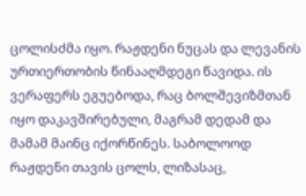ცოლისძმა იყო. რაჟდენი ნუცას და ლევანის ურთიერთობის წინააღმდეგი წავიდა. ის ვერაფერს ეგუებოდა, რაც ბოლშევიზმთან იყო დაკავშირებული, მაგრამ დედამ და მამამ მაინც იქორწინეს. საბოლოოდ რაჟდენი თავის ცოლს, ლიზასაც,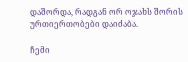დაშორდა, რადგან ორ ოჯახს შორის ურთიერთობები დაიძაბა.

ჩემი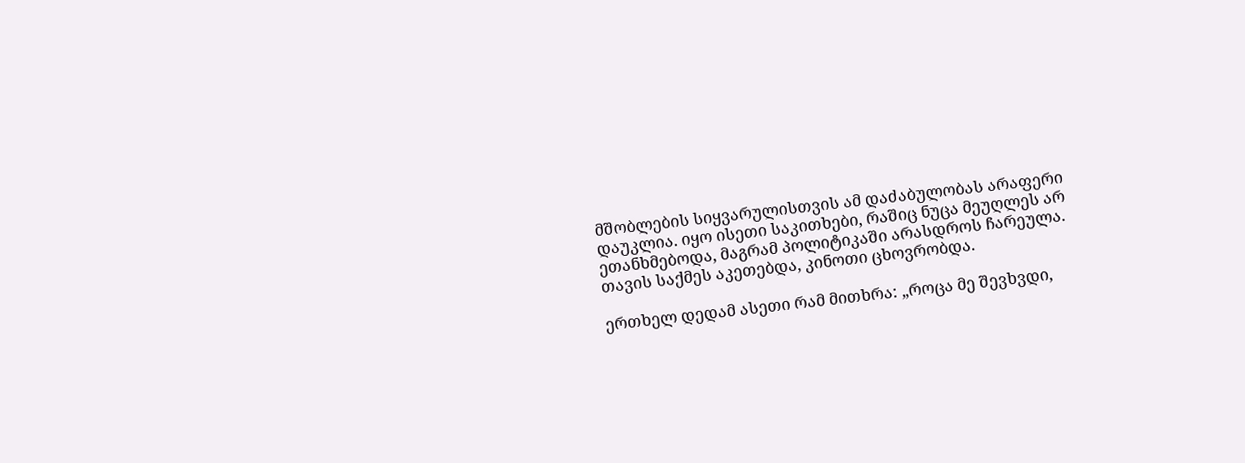მშობლების სიყვარულისთვის ამ დაძაბულობას არაფერი დაუკლია. იყო ისეთი საკითხები, რაშიც ნუცა მეუღლეს არ ეთანხმებოდა, მაგრამ პოლიტიკაში არასდროს ჩარეულა. თავის საქმეს აკეთებდა, კინოთი ცხოვრობდა.

ერთხელ დედამ ასეთი რამ მითხრა: „როცა მე შევხვდი,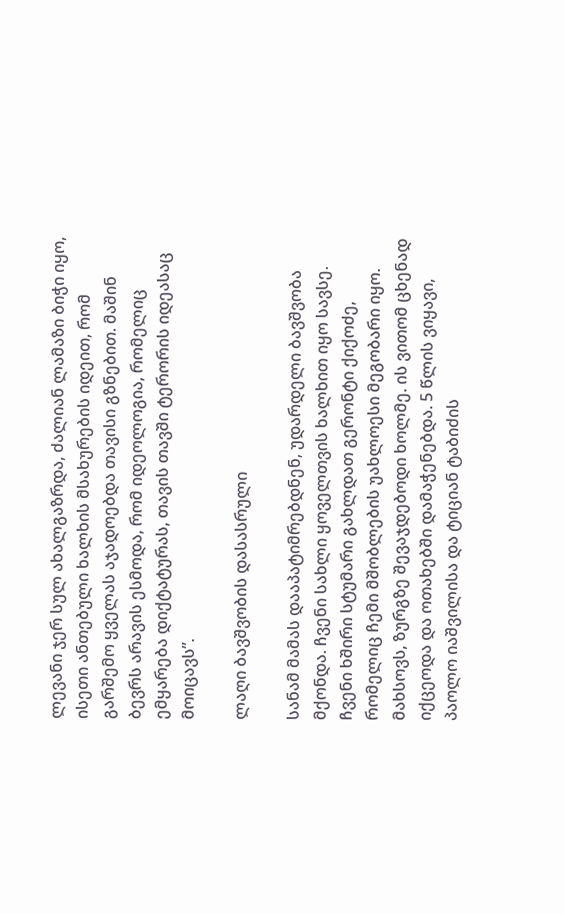ლევანი ჯერ სულ ახალგაზრდა, ძალიან ლამაზი ბიჭი იყო, ისეთი ანთებული ხალხის მსახურების იდეით, რომ გარშემო ყველას აჯადოებდა თავისი გზნებით. მაშინ ბევრს არავის ესმოდა, რომ იდეოლოგია, რომელიც ემყარება დიქტატურას, თავის თავში ტერორის იდეასაც მოიცავს”.

ლაღი ბავშვობის დასასრული

სანამ მამას დააპატიმრებდნენ, უდარდელი ბავშვობა მქონდა. ჩვენი სახლი ყოველთვის ხალხით იყო სავსე. ჩვენი ხშირი სტუმარი გახლდათ გერონტი ქიქოძე, რომელიც ჩემი მშობლების უახლოესი მეგობარი იყო. მახსოვს, ზურგზე შევაჯდებოდი ხოლმე. ის ვითომ ცხენად იქცეოდა და ოთახებში დამაჭენებდა. 5 წლის ვიყავი, პაოლო იაშვილისა და ტიციან ტაბიძის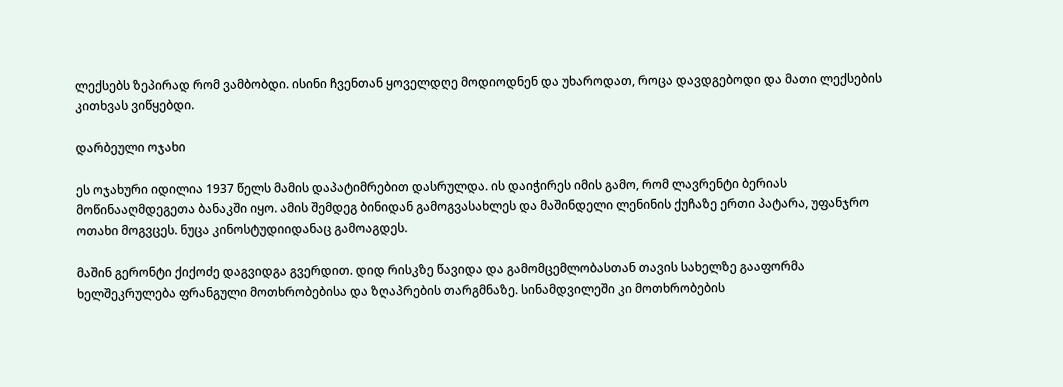ლექსებს ზეპირად რომ ვამბობდი. ისინი ჩვენთან ყოველდღე მოდიოდნენ და უხაროდათ, როცა დავდგებოდი და მათი ლექსების კითხვას ვიწყებდი.

დარბეული ოჯახი

ეს ოჯახური იდილია 1937 წელს მამის დაპატიმრებით დასრულდა. ის დაიჭირეს იმის გამო, რომ ლავრენტი ბერიას მოწინააღმდეგეთა ბანაკში იყო. ამის შემდეგ ბინიდან გამოგვასახლეს და მაშინდელი ლენინის ქუჩაზე ერთი პატარა, უფანჯრო ოთახი მოგვცეს. ნუცა კინოსტუდიიდანაც გამოაგდეს.

მაშინ გერონტი ქიქოძე დაგვიდგა გვერდით. დიდ რისკზე წავიდა და გამომცემლობასთან თავის სახელზე გააფორმა ხელშეკრულება ფრანგული მოთხრობებისა და ზღაპრების თარგმნაზე. სინამდვილეში კი მოთხრობების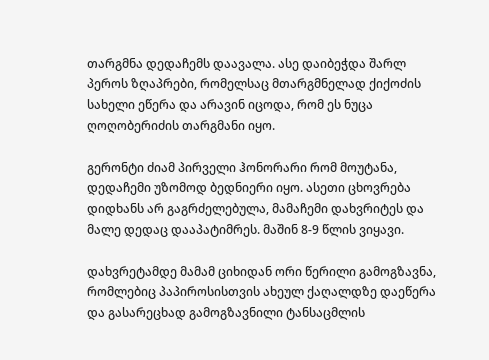თარგმნა დედაჩემს დაავალა. ასე დაიბეჭდა შარლ პეროს ზღაპრები, რომელსაც მთარგმნელად ქიქოძის სახელი ეწერა და არავინ იცოდა, რომ ეს ნუცა ღოღობერიძის თარგმანი იყო.

გერონტი ძიამ პირველი ჰონორარი რომ მოუტანა, დედაჩემი უზომოდ ბედნიერი იყო. ასეთი ცხოვრება დიდხანს არ გაგრძელებულა, მამაჩემი დახვრიტეს და მალე დედაც დააპატიმრეს. მაშინ 8-9 წლის ვიყავი.

დახვრეტამდე მამამ ციხიდან ორი წერილი გამოგზავნა, რომლებიც პაპიროსისთვის ახეულ ქაღალდზე დაეწერა და გასარეცხად გამოგზავნილი ტანსაცმლის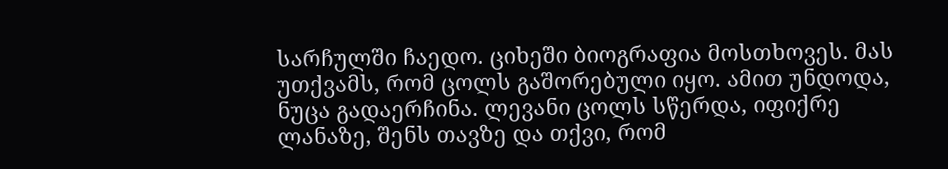სარჩულში ჩაედო. ციხეში ბიოგრაფია მოსთხოვეს. მას უთქვამს, რომ ცოლს გაშორებული იყო. ამით უნდოდა, ნუცა გადაერჩინა. ლევანი ცოლს სწერდა, იფიქრე ლანაზე, შენს თავზე და თქვი, რომ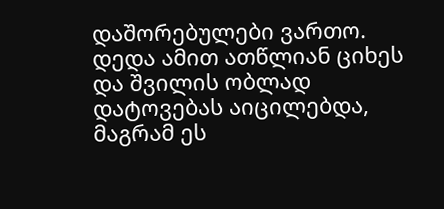დაშორებულები ვართო. დედა ამით ათწლიან ციხეს და შვილის ობლად დატოვებას აიცილებდა, მაგრამ ეს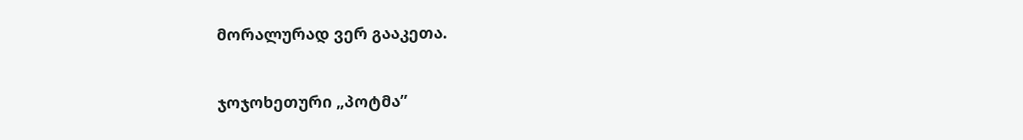მორალურად ვერ გააკეთა.

ჯოჯოხეთური „პოტმა”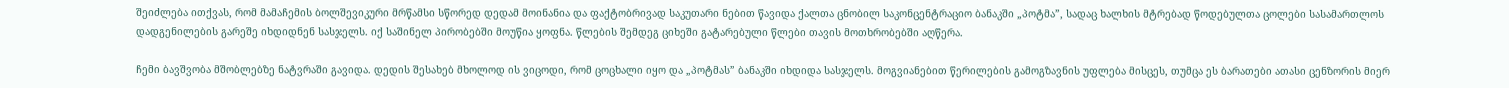შეიძლება ითქვას, რომ მამაჩემის ბოლშევიკური მრწამსი სწორედ დედამ მოინანია და ფაქტობრივად საკუთარი ნებით წავიდა ქალთა ცნობილ საკონცენტრაციო ბანაკში „პოტმა”, სადაც ხალხის მტრებად წოდებულთა ცოლები სასამართლოს დადგენილების გარეშე იხდიდნენ სასჯელს. იქ საშინელ პირობებში მოუწია ყოფნა. წლების შემდეგ ციხეში გატარებული წლები თავის მოთხრობებში აღწერა.

ჩემი ბავშვობა მშობლებზე ნატვრაში გავიდა. დედის შესახებ მხოლოდ ის ვიცოდი, რომ ცოცხალი იყო და „პოტმას” ბანაკში იხდიდა სასჯელს. მოგვიანებით წერილების გამოგზავნის უფლება მისცეს, თუმცა ეს ბარათები ათასი ცენზორის მიერ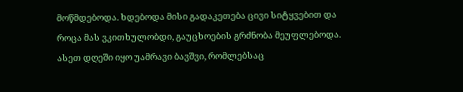მოწმდებოდა. ხდებოდა მისი გადაკეთება ცივი სიტყვებით და როცა მას ვკითხულობდი, გაუცხოების გრძნობა მეუფლებოდა. ასეთ დღეში იყო უამრავი ბავშვი, რომლებსაც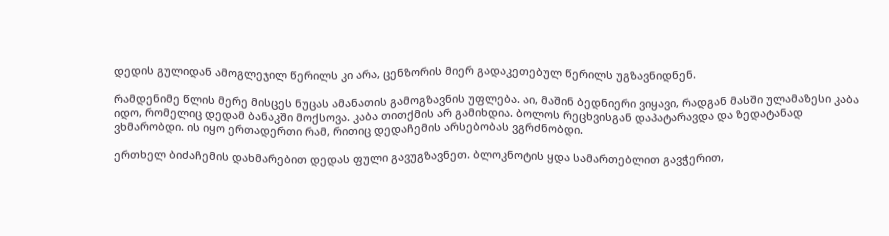დედის გულიდან ამოგლეჯილ წერილს კი არა, ცენზორის მიერ გადაკეთებულ წერილს უგზავნიდნენ.

რამდენიმე წლის მერე მისცეს ნუცას ამანათის გამოგზავნის უფლება. აი, მაშინ ბედნიერი ვიყავი, რადგან მასში ულამაზესი კაბა იდო, რომელიც დედამ ბანაკში მოქსოვა. კაბა თითქმის არ გამიხდია. ბოლოს რეცხვისგან დაპატარავდა და ზედატანად ვხმარობდი. ის იყო ერთადერთი რამ, რითიც დედაჩემის არსებობას ვგრძნობდი.

ერთხელ ბიძაჩემის დახმარებით დედას ფული გავუგზავნეთ. ბლოკნოტის ყდა სამართებლით გავჭერით,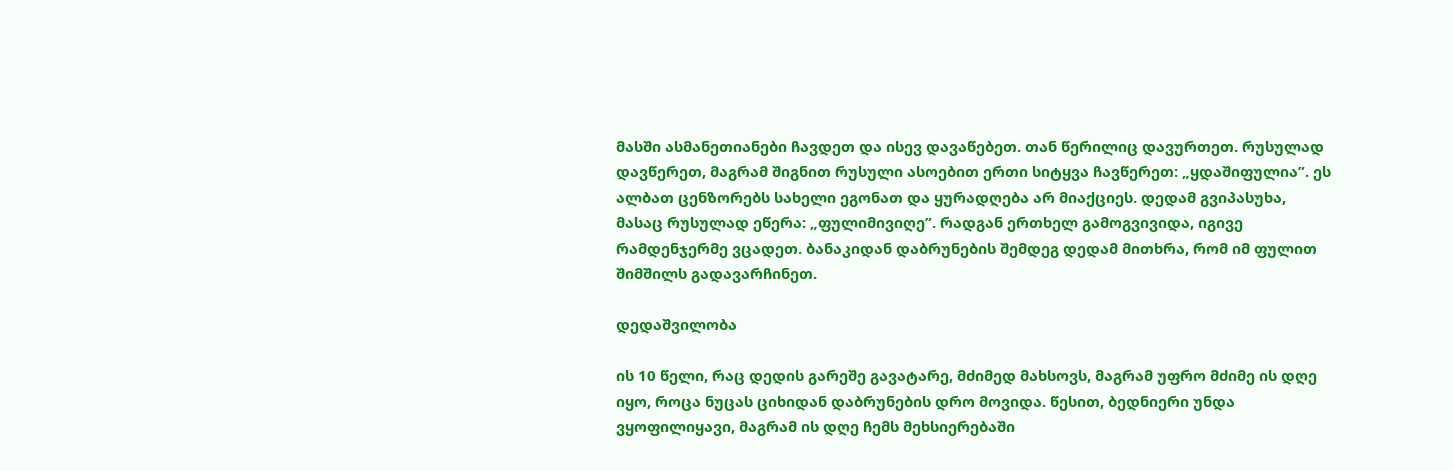მასში ასმანეთიანები ჩავდეთ და ისევ დავაწებეთ. თან წერილიც დავურთეთ. რუსულად დავწერეთ, მაგრამ შიგნით რუსული ასოებით ერთი სიტყვა ჩავწერეთ: „ყდაშიფულია”. ეს ალბათ ცენზორებს სახელი ეგონათ და ყურადღება არ მიაქციეს. დედამ გვიპასუხა, მასაც რუსულად ეწერა: „ფულიმივიღე”. რადგან ერთხელ გამოგვივიდა, იგივე რამდენჯერმე ვცადეთ. ბანაკიდან დაბრუნების შემდეგ დედამ მითხრა, რომ იმ ფულით შიმშილს გადავარჩინეთ.

დედაშვილობა

ის 10 წელი, რაც დედის გარეშე გავატარე, მძიმედ მახსოვს, მაგრამ უფრო მძიმე ის დღე იყო, როცა ნუცას ციხიდან დაბრუნების დრო მოვიდა. წესით, ბედნიერი უნდა ვყოფილიყავი, მაგრამ ის დღე ჩემს მეხსიერებაში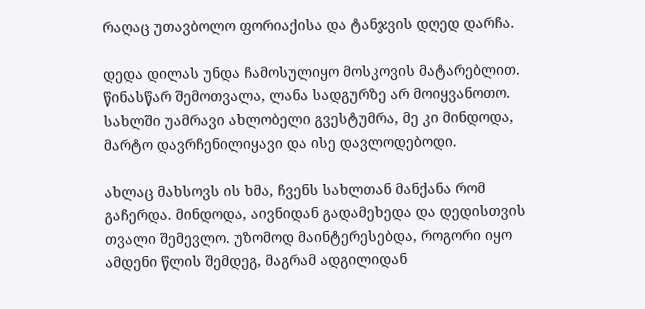რაღაც უთავბოლო ფორიაქისა და ტანჯვის დღედ დარჩა.

დედა დილას უნდა ჩამოსულიყო მოსკოვის მატარებლით. წინასწარ შემოთვალა, ლანა სადგურზე არ მოიყვანოთო. სახლში უამრავი ახლობელი გვესტუმრა, მე კი მინდოდა, მარტო დავრჩენილიყავი და ისე დავლოდებოდი.

ახლაც მახსოვს ის ხმა, ჩვენს სახლთან მანქანა რომ გაჩერდა. მინდოდა, აივნიდან გადამეხედა და დედისთვის თვალი შემევლო. უზომოდ მაინტერესებდა, როგორი იყო ამდენი წლის შემდეგ, მაგრამ ადგილიდან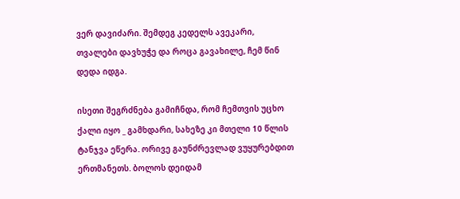ვერ დავიძარი. შემდეგ კედელს ავეკარი, თვალები დავხუჭე და როცა გავახილე, ჩემ წინ დედა იდგა.

ისეთი შეგრძნება გამიჩნდა, რომ ჩემთვის უცხო ქალი იყო _ გამხდარი, სახეზე კი მთელი 10 წლის ტანჯვა ეწერა. ორივე გაუნძრევლად ვუყურებდით ერთმანეთს. ბოლოს დეიდამ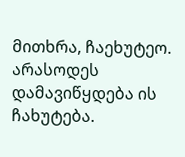მითხრა, ჩაეხუტეო. არასოდეს დამავიწყდება ის ჩახუტება.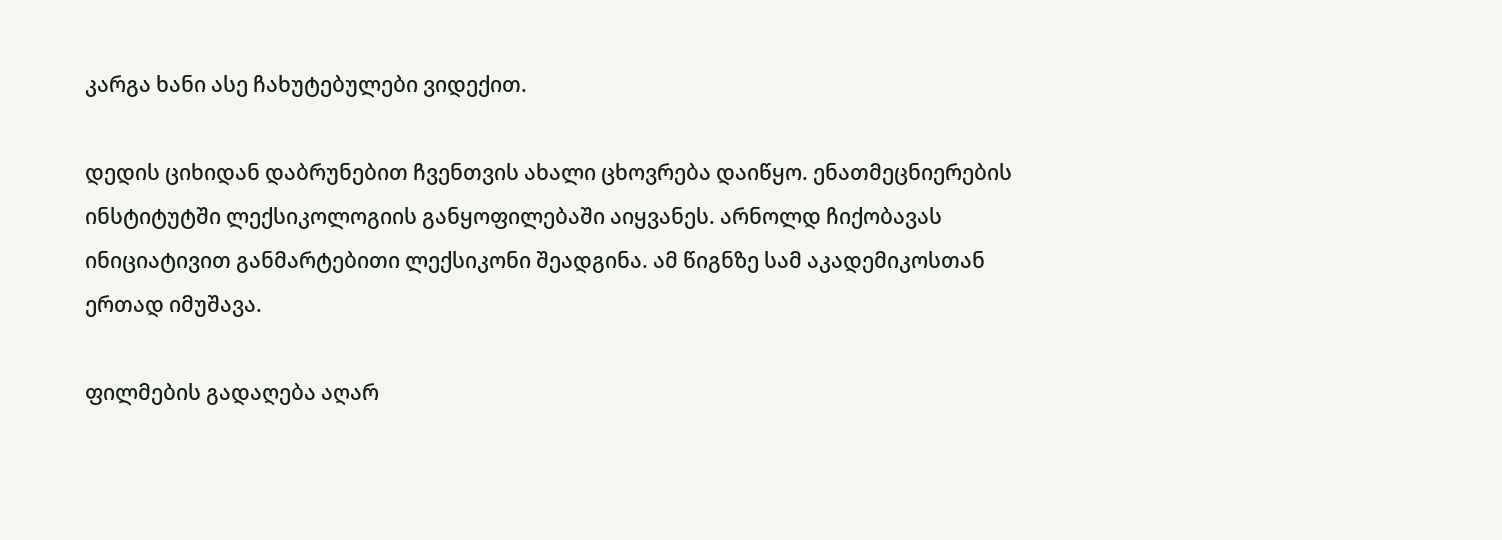კარგა ხანი ასე ჩახუტებულები ვიდექით.

დედის ციხიდან დაბრუნებით ჩვენთვის ახალი ცხოვრება დაიწყო. ენათმეცნიერების ინსტიტუტში ლექსიკოლოგიის განყოფილებაში აიყვანეს. არნოლდ ჩიქობავას ინიციატივით განმარტებითი ლექსიკონი შეადგინა. ამ წიგნზე სამ აკადემიკოსთან ერთად იმუშავა.

ფილმების გადაღება აღარ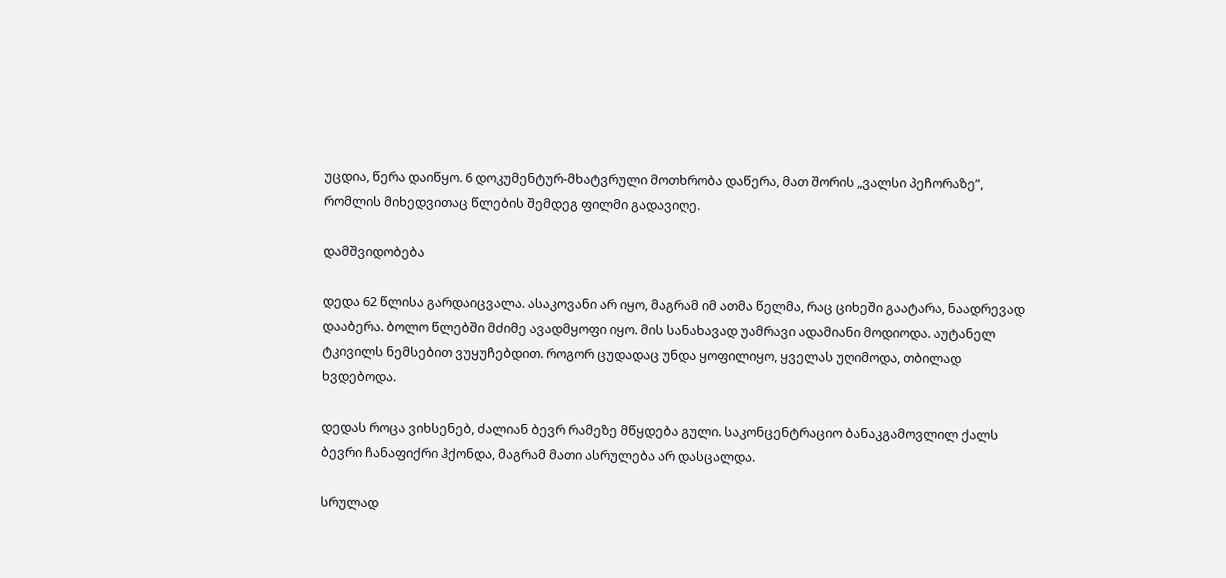უცდია, წერა დაიწყო. 6 დოკუმენტურ-მხატვრული მოთხრობა დაწერა, მათ შორის „ვალსი პეჩორაზე”, რომლის მიხედვითაც წლების შემდეგ ფილმი გადავიღე.

დამშვიდობება

დედა 62 წლისა გარდაიცვალა. ასაკოვანი არ იყო, მაგრამ იმ ათმა წელმა, რაც ციხეში გაატარა, ნაადრევად დააბერა. ბოლო წლებში მძიმე ავადმყოფი იყო. მის სანახავად უამრავი ადამიანი მოდიოდა. აუტანელ ტკივილს ნემსებით ვუყუჩებდით. როგორ ცუდადაც უნდა ყოფილიყო, ყველას უღიმოდა, თბილად ხვდებოდა.

დედას როცა ვიხსენებ, ძალიან ბევრ რამეზე მწყდება გული. საკონცენტრაციო ბანაკგამოვლილ ქალს ბევრი ჩანაფიქრი ჰქონდა, მაგრამ მათი ასრულება არ დასცალდა.

სრულად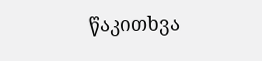წაკითხვა